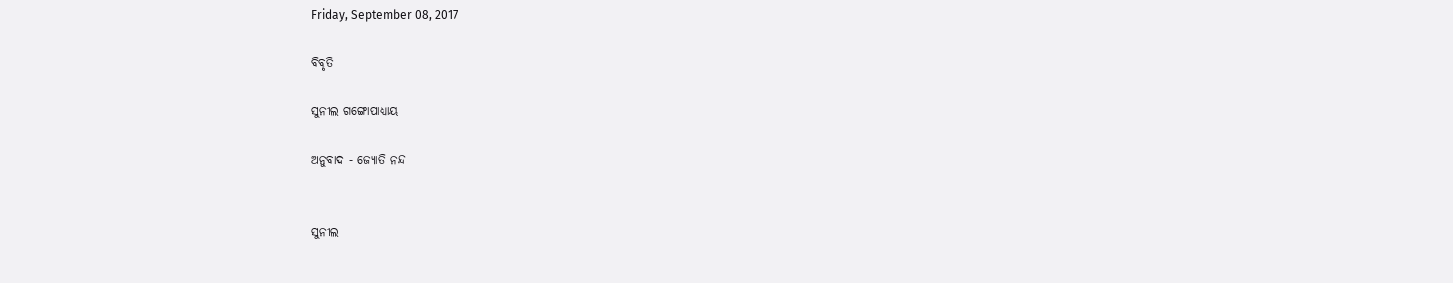Friday, September 08, 2017

ବିବୃତି

ସୁନୀଲ ଗଙ୍ଗୋପାଧ୍ୟାୟ

ଅନୁବାଦ - ଜ୍ୟୋତି ନନ୍ଦ


ସୁନୀଲ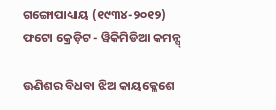ଗଙ୍ଗୋପାଧ୍ୟାୟ (୧୯୩୪-୨୦୧୨)
ଫଟୋ କ୍ରେଡ଼ିଟ - ୱିକିମିଡିଆ କମନ୍ସ୍

ଊଣିଶର ବିଧବା ଝିଅ କାୟକ୍ଳେଶେ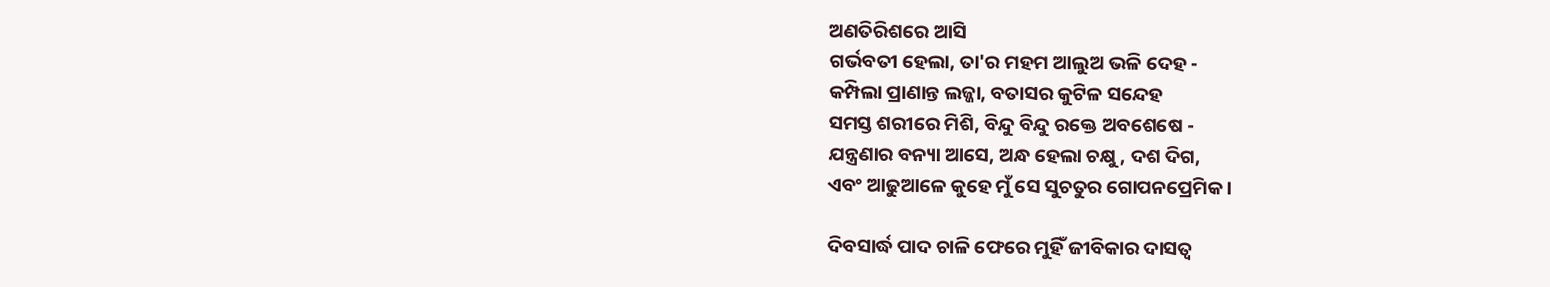ଅଣତିରିଶରେ ଆସି
ଗର୍ଭବତୀ ହେଲା, ତା'ର ମହମ ଆଲୁଅ ଭଳି ଦେହ -
କମ୍ପିଲା ପ୍ରାଣାନ୍ତ ଲଜ୍ଜା, ବତାସର କୁଟିଳ ସନ୍ଦେହ
ସମସ୍ତ ଶରୀରେ ମିଶି, ବିନ୍ଦୁ ବିନ୍ଦୁ ରକ୍ତେ ଅବଶେଷେ -
ଯନ୍ତ୍ରଣାର ବନ୍ୟା ଆସେ, ଅନ୍ଧ ହେଲା ଚକ୍ଷୁ, ଦଶ ଦିଗ,
ଏବଂ ଆଢୁଆଳେ କୁହେ ମୁଁ ସେ ସୁଚତୁର ଗୋପନପ୍ରେମିକ ।

ଦିବସାର୍ଦ୍ଧ ପାଦ ଚାଳି ଫେରେ ମୁହିଁ ଜୀବିକାର ଦାସତ୍ୱ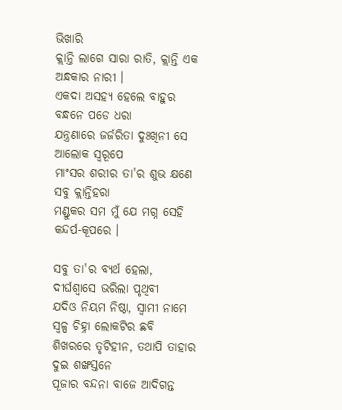ଭିଖାରି
କ୍ଲାନ୍ତି ଲାଗେ ସାରା ରାତି, କ୍ଲାନ୍ତି ଏକ ଅନ୍ଧକାର ନାରୀ ।
ଏକଦା ଅସହ୍ୟ ହେଲେ ବାହୁର ବନ୍ଧନେ ପଡେ ଧରା
ଯନ୍ତ୍ରଣାରେ ଜର୍ଜରିତା ଦୁଃଖିନୀ ସେ ଆଲୋକ ସ୍ୱରୂପେ
ମାଂସର ଶରୀର ତା'ର ଶୁଭ କ୍ଷଣେ ସବୁ କ୍ଲାନ୍ତିହରା
ମଣ୍ଡୁକର ସମ ମୁଁ ଯେ ମଗ୍ନ ସେହି କନ୍ଦର୍ପ-କୂପରେ ।

ସବୁ ତା'ର ବ୍ୟର୍ଥ ହେଲା, ଦୀର୍ଘଶ୍ୱାସେ ଭରିଲା ପୃଥିବୀ
ଯଦିଓ ନିୟମ ନିଷ୍ଠା, ସ୍ୱାମୀ ନାମେ ସ୍ୱଳ୍ପ ଚିହ୍ନା ଲୋକଟିର ଛବି
ଶିଖରରେ ତୃଟିହୀନ, ତଥାପି ତାହାର ଦୁଇ ଶଙ୍ଖସ୍ତନେ
ପୂଜାର ବନ୍ଦନା ବାଜେ ଆଦିଗନ୍ତ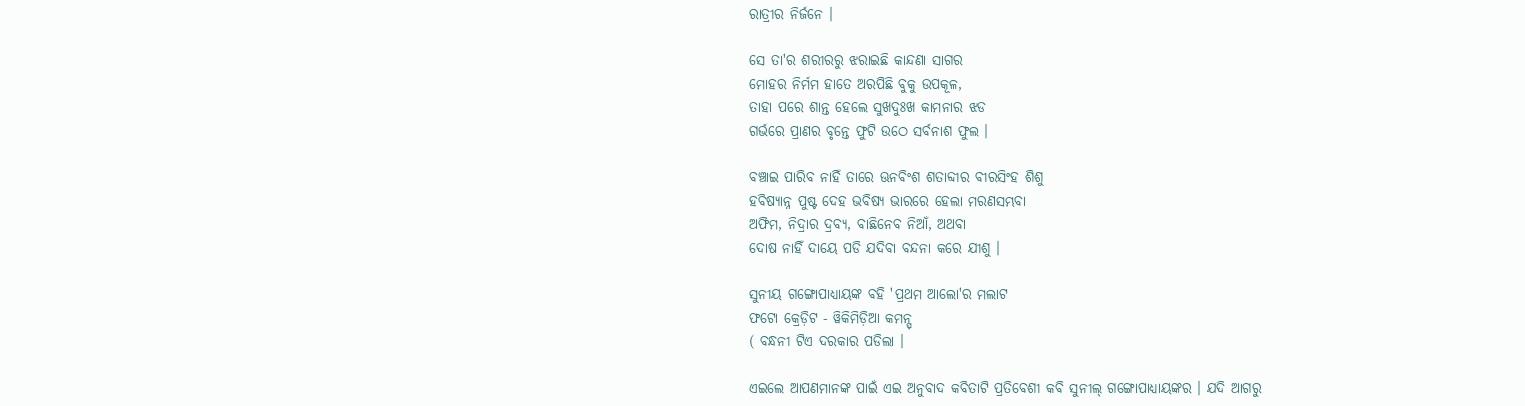ରାତ୍ରୀର ନିର୍ଜନେ ।

ସେ ତା'ର ଶରୀରରୁ ଝରାଇଛି କାନ୍ଦଣା ସାଗର
ମୋହର ନିର୍ମମ ହାତେ ଅରପିଛି ବୁକୁ ଉପକୂଳ,
ତାହା ପରେ ଶାନ୍ତ ହେଲେ ସୁଖଦୁଃଖ କାମନାର ଝଡ
ଗର୍ଭରେ ପ୍ରାଣର ବୃନ୍ତେ ଫୁଟି ଉଠେ ସର୍ବନାଶ ଫୁଲ ।

ବଞ୍ଚାଇ ପାରିବ ନାହିଁ ତାରେ ଊନବିଂଶ ଶତାବ୍ଦୀର ବୀରସିଂହ ଶିଶୁ
ହବିଷ୍ୟାନ୍ନ ପୁଷ୍ଟ ଦେହ ଭବିଷ୍ୟ ଭାରରେ ହେଲା ମରଣସମ୍ଭବା
ଅଫିମ, ନିଦ୍ରାର ଦ୍ରବ୍ୟ, ବାଛିନେବ ନିଆଁ, ଅଥବା
ଦୋଷ ନାହିଁ ଦାୟେ ପଡି ଯଦିବା ବନ୍ଦନା କରେ ଯୀଶୁ ।

ସୁନୀୟ ଗଙ୍ଗୋପାଧ୍ୟାୟଙ୍କ ବହି 'ପ୍ରଥମ ଆଲୋ'ର ମଲାଟ
ଫଟୋ କ୍ରେଡ଼ିଟ - ୱିକିମିଡ଼ିଆ କମନ୍ସ୍
( ବନ୍ଧନୀ ଟିଏ ଦରକାର ପଡିଲା ।

ଏଇଲେ ଆପଣମାନଙ୍କ ପାଇଁ ଏଇ ଅନୁବାଦ କବିତାଟି ପ୍ରତିବେଶୀ କବି ସୁନୀଲ୍ ଗଙ୍ଗୋପାଧ୍ୟାୟଙ୍କର । ଯଦି ଆଗରୁ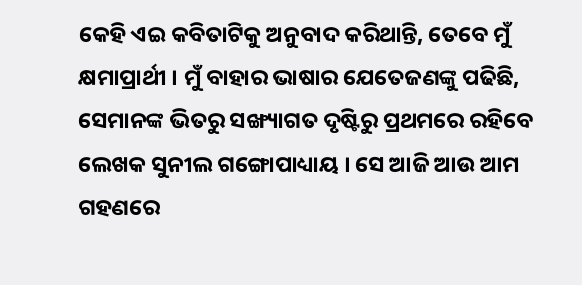କେହି ଏଇ କବିତାଟିକୁ ଅନୁବାଦ କରିଥାନ୍ତି, ତେବେ ମୁଁ କ୍ଷମାପ୍ରାର୍ଥୀ । ମୁଁ ବାହାର ଭାଷାର ଯେତେଜଣଙ୍କୁ ପଢିଛି, ସେମାନଙ୍କ ଭିତରୁ ସଙ୍ଖ୍ୟାଗତ ଦୃଷ୍ଟିରୁ ପ୍ରଥମରେ ରହିବେ ଲେଖକ ସୁନୀଲ ଗଙ୍ଗୋପାଧ୍ୟାୟ । ସେ ଆଜି ଆଉ ଆମ ଗହଣରେ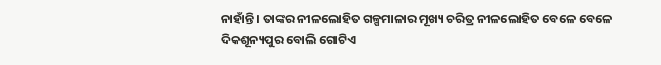ନାହାଁନ୍ତି । ତାଙ୍କର ନୀଳଲୋହିତ ଗଳ୍ପମାଳାର ମୂଖ୍ୟ ଚରିତ୍ର ନୀଳଲୋହିତ ବେଳେ ବେଳେ ଦିକଶୂନ୍ୟପୁର ବୋଲି ଗୋଟିଏ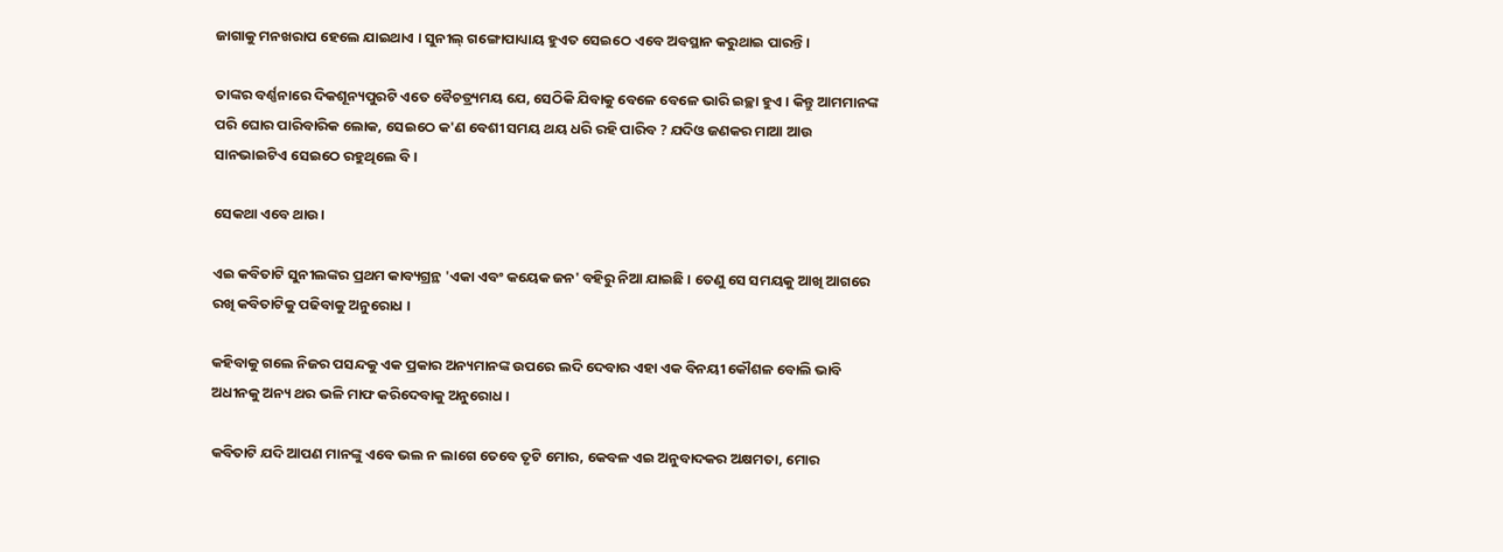ଜାଗାକୁ ମନଖରାପ ହେଲେ ଯାଇଥାଏ । ସୁନୀଲ୍ ଗଙ୍ଗୋପାଧ୍ୟାୟ ହୁଏତ ସେଇଠେ ଏବେ ଅବସ୍ଥାନ କରୁଥାଇ ପାରନ୍ତି ।

ତାଙ୍କର ବର୍ଣ୍ଣନାରେ ଦିକଶୂନ୍ୟପୁରଟି ଏତେ ବୈଚତ୍ର୍ୟମୟ ଯେ, ସେଠିକି ଯିବାକୁ ବେଳେ ବେଳେ ଭାରି ଇଚ୍ଛା ହୁଏ । କିନ୍ତୁ ଆମମାନଙ୍କ ପରି ଘୋର ପାରିବାରିକ ଲୋକ, ସେଇଠେ କ'ଣ ବେଶୀ ସମୟ ଥୟ ଧରି ରହି ପାରିବ ? ଯଦିଓ ଜଣକର ମାଆ ଆଉ ସାନଭାଇଟିଏ ସେଇଠେ ରହୁଥିଲେ ବି ।

ସେକଥା ଏବେ ଥାଉ।

ଏଇ କବିତାଟି ସୁନୀଲଙ୍କର ପ୍ରଥମ କାବ୍ୟଗ୍ରନ୍ଥ 'ଏକା ଏବଂ କୟେକ ଜନ' ବହିରୁ ନିଆ ଯାଇଛି । ତେଣୁ ସେ ସମୟକୁ ଆଖି ଆଗରେ ରଖି କବିତାଟିକୁ ପଢିବାକୁ ଅନୁରୋଧ ।

କହିବାକୁ ଗଲେ ନିଜର ପସନ୍ଦକୁ ଏକ ପ୍ରକାର ଅନ୍ୟମାନଙ୍କ ଉପରେ ଲଦି ଦେବାର ଏହା ଏକ ବିନୟୀ କୌଶଳ ବୋଲି ଭାବି ଅଧୀନକୁ ଅନ୍ୟ ଥର ଭଳି ମାଫ କରିଦେବାକୁ ଅନୁରୋଧ ।

କବିତାଟି ଯଦି ଆପଣ ମାନଙ୍କୁ ଏବେ ଭଲ ନ ଲାଗେ ତେବେ ତୃଟି ମୋର, କେବଳ ଏଇ ଅନୁବାଦକର ଅକ୍ଷମତା, ମୋର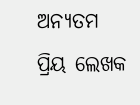ଅନ୍ୟତମ ପ୍ରିୟ ଲେଖକ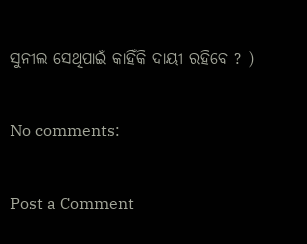ସୁନୀଲ ସେଥିପାଇଁ କାହିଁକି ଦାୟୀ ରହିବେ ? )

No comments:

Post a Comment